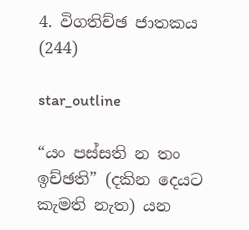4. විගතිච්ඡ ජාතකය (244)

star_outline

“යං පස්සති න තං ඉච්ඡති” (දකින දෙයට කැමති නැත) යන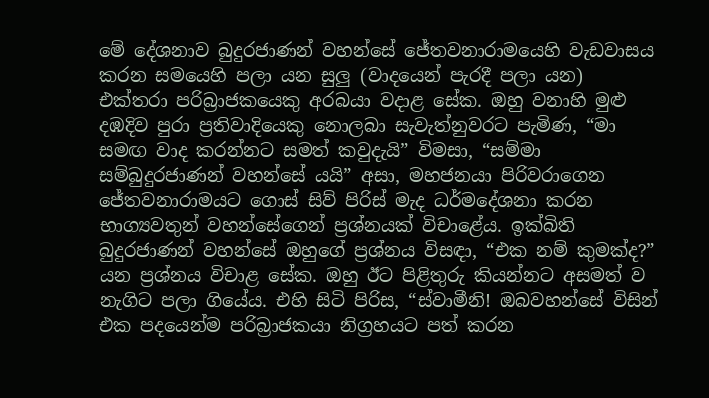මේ දේශනාව බුදුරජාණන් වහන්සේ ජේතවනාරාමයෙහි වැඩවාසය කරන සමයෙහි පලා යන සුලු (වාදයෙන් පැරදී පලා යන) එක්තරා පරිබ්‍රාජකයෙකු අරබයා වදාළ සේක. ඔහු වනාහි මුළු දඹදිව පුරා ප්‍රතිවාදියෙකු නොලබා සැවැත්නුවරට පැමිණ, “මා සමඟ වාද කරන්නට සමත් කවුදැයි” විමසා, “සම්මා සම්බුදුරජාණන් වහන්සේ යයි” අසා, මහජනයා පිරිවරාගෙන ජේතවනාරාමයට ගොස් සිව් පිරිස් මැද ධර්මදේශනා කරන භාග්‍යවතුන් වහන්සේගෙන් ප්‍රශ්නයක් විචාළේය. ඉක්බිති බුදුරජාණන් වහන්සේ ඔහුගේ ප්‍රශ්නය විසඳා, “එක නම් කුමක්ද?” යන ප්‍රශ්නය විචාළ සේක. ඔහු ඊට පිළිතුරු කියන්නට අසමත් ව නැගිට පලා ගියේය. එහි සිටි පිරිස, “ස්වාමීනි! ඔබවහන්සේ විසින් එක පදයෙන්ම පරිබ්‍රාජකයා නිග්‍රහයට පත් කරන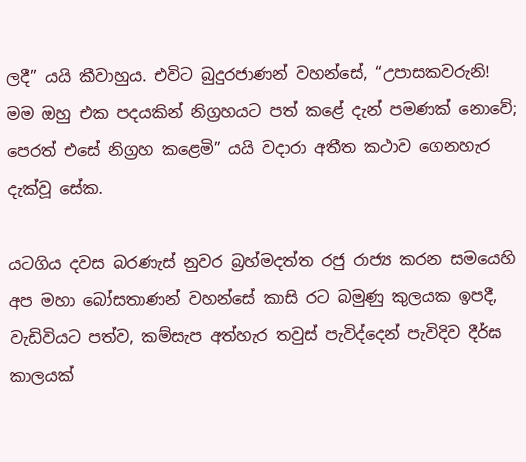ලදී” යයි කීවාහුය. එවිට බුදුරජාණන් වහන්සේ, “උපාසකවරුනි! මම ඔහු එක පදයකින් නිග්‍රහයට පත් කළේ දැන් පමණක් නොවේ; පෙරත් එසේ නිග්‍රහ කළෙමි” යයි වදාරා අතීත කථාව ගෙනහැර දැක්වූ සේක.

යටගිය දවස බරණැස් නුවර බ්‍රහ්මදත්ත රජු රාජ්‍ය කරන සමයෙහි අප මහා බෝසතාණන් වහන්සේ කාසි රට බමුණු කුලයක ඉපදී, වැඩිවියට පත්ව, කම්සැප අත්හැර තවුස් පැවිද්දෙන් පැවිදිව දීර්ඝ කාලයක්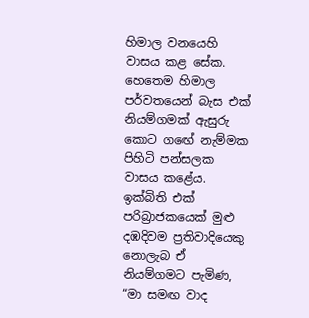හිමාල වනයෙහි වාසය කළ සේක. හෙතෙම හිමාල පර්වතයෙන් බැස එක් නියම්ගමක් ඇසුරු කොට ගඟේ නැම්මක පිහිටි පන්සලක වාසය කළේය. ඉක්බිති එක් පරිබ්‍රාජකයෙක් මුළු දඹදිවම ප්‍රතිවාදියෙකු නොලැබ ඒ නියම්ගමට පැමිණ, “මා සමඟ වාද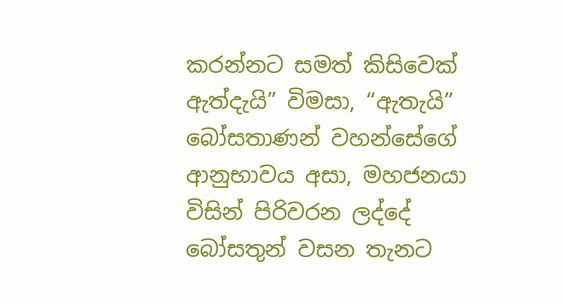කරන්නට සමත් කිසිවෙක් ඇත්දැයි” විමසා, “ඇතැයි” බෝසතාණන් වහන්සේගේ ආනුභාවය අසා, මහජනයා විසින් පිරිවරන ලද්දේ බෝසතුන් වසන තැනට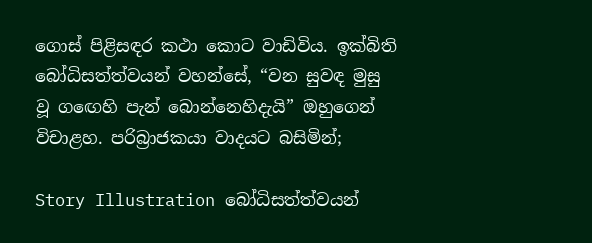ගොස් පිළිසඳර කථා කොට වාඩිවිය. ඉක්බිති බෝධිසත්ත්වයන් වහන්සේ, “වන සුවඳ මුසු වූ ගඟෙහි පැන් බොන්නෙහිදැයි” ඔහුගෙන් විචාළහ. පරිබ්‍රාජකයා වාදයට බසිමින්;

Story Illustration බෝධිසත්ත්වයන්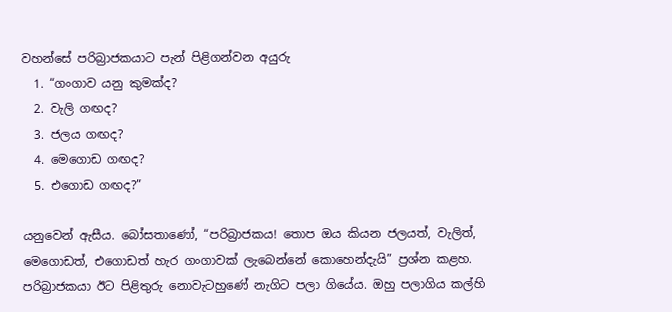වහන්සේ පරිබ්‍රාජකයාට පැන් පිළිගන්වන අයුරු
  1. “ගංගාව යනු කුමක්ද?
  2. වැලි ගඟද?
  3. ජලය ගඟද?
  4. මෙගොඩ ගඟද?
  5. එගොඩ ගඟද?”

යනුවෙන් ඇසීය. බෝසතාණෝ, “පරිබ්‍රාජකය! තොප ඔය කියන ජලයත්, වැලිත්, මෙගොඩත්, එගොඩත් හැර ගංගාවක් ලැබෙන්නේ කොහෙන්දැයි” ප්‍රශ්න කළහ. පරිබ්‍රාජකයා ඊට පිළිතුරු නොවැටහුණේ නැගිට පලා ගියේය. ඔහු පලාගිය කල්හි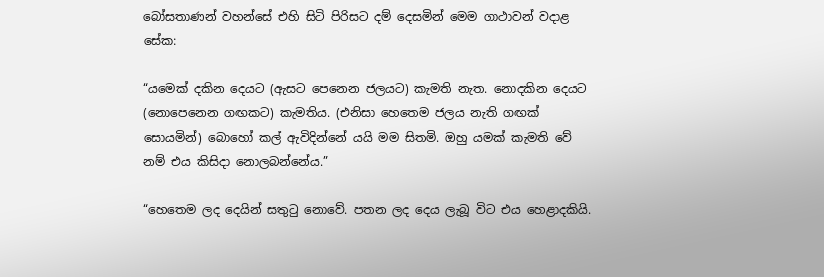බෝසතාණන් වහන්සේ එහි සිටි පිරිසට දම් දෙසමින් මෙම ගාථාවන් වදාළ සේක:

“යමෙක් දකින දෙයට (ඇසට පෙනෙන ජලයට) කැමති නැත. නොදකින දෙයට (නොපෙනෙන ගඟකට) කැමතිය. (එනිසා හෙතෙම ජලය නැති ගඟක් සොයමින්) බොහෝ කල් ඇවිදින්නේ යයි මම සිතමි. ඔහු යමක් කැමති වේ නම් එය කිසිදා නොලබන්නේය.”

“හෙතෙම ලද දෙයින් සතුටු නොවේ. පතන ලද දෙය ලැබූ විට එය හෙළාදකියි.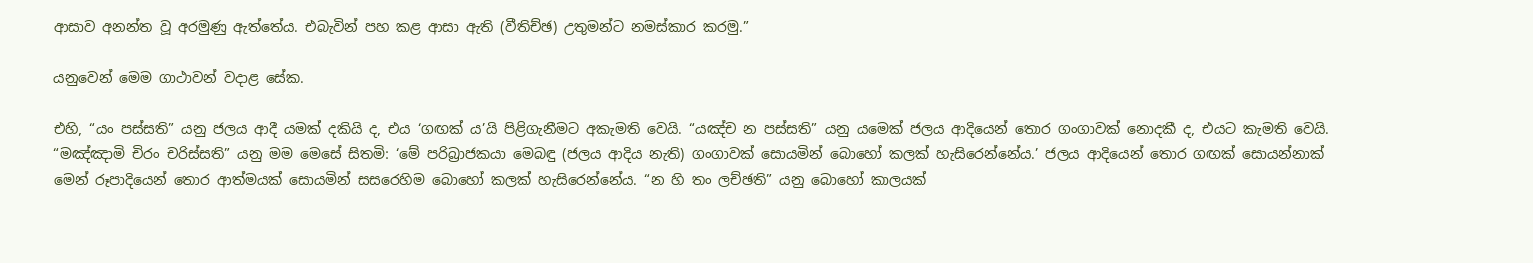ආසාව අනන්ත වූ අරමුණු ඇත්තේය. එබැවින් පහ කළ ආසා ඇති (වීතිච්ඡ) උතුමන්ට නමස්කාර කරමු.”

යනුවෙන් මෙම ගාථාවන් වදාළ සේක.

එහි, “යං පස්සති” යනු ජලය ආදී යමක් දකියි ද, එය ‘ගඟක් ය’යි පිළිගැනීමට අකැමති වෙයි. “යඤ්ච න පස්සති” යනු යමෙක් ජලය ආදියෙන් තොර ගංගාවක් නොදකී ද, එයට කැමති වෙයි. “මඤ්ඤාමි චිරං චරිස්සති” යනු මම මෙසේ සිතමි: ‘මේ පරිබ්‍රාජකයා මෙබඳු (ජලය ආදිය නැති) ගංගාවක් සොයමින් බොහෝ කලක් හැසිරෙන්නේය.’ ජලය ආදියෙන් තොර ගඟක් සොයන්නාක් මෙන් රූපාදියෙන් තොර ආත්මයක් සොයමින් සසරෙහිම බොහෝ කලක් හැසිරෙන්නේය. “න හි තං ලච්ඡති” යනු බොහෝ කාලයක්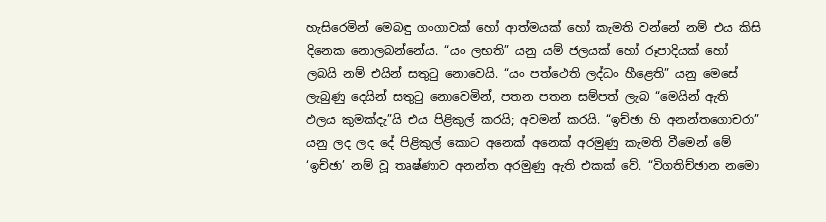හැසිරෙමින් මෙබඳු ගංගාවක් හෝ ආත්මයක් හෝ කැමති වන්නේ නම් එය කිසි දිනෙක නොලබන්නේය. “යං ලභති” යනු යම් ජලයක් හෝ රූපාදියක් හෝ ලබයි නම් එයින් සතුටු නොවෙයි. “යං පත්ථෙති ලද්ධං හීළෙති” යනු මෙසේ ලැබුණු දෙයින් සතුටු නොවෙමින්, පතන පතන සම්පත් ලැබ “මෙයින් ඇති ඵලය කුමක්දැ”යි එය පිළිකුල් කරයි; අවමන් කරයි. “ඉච්ඡා හි අනන්තගොචරා” යනු ලද ලද දේ පිළිකුල් කොට අනෙක් අනෙක් අරමුණු කැමති වීමෙන් මේ ‘ඉච්ඡා’ නම් වූ තෘෂ්ණාව අනන්ත අරමුණු ඇති එකක් වේ. “විගතිච්ඡාන නමො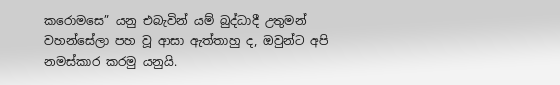කරොමසෙ” යනු එබැවින් යම් බුද්ධාදී උතුමන් වහන්සේලා පහ වූ ආසා ඇත්තාහු ද, ඔවුන්ට අපි නමස්කාර කරමු යනුයි.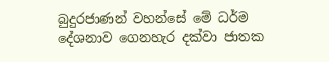බුදුරජාණන් වහන්සේ මේ ධර්ම දේශනාව ගෙනහැර දක්වා ජාතක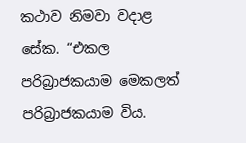කථාව නිමවා වදාළ සේක. “එකල පරිබ්‍රාජකයාම මෙකලත් පරිබ්‍රාජකයාම විය.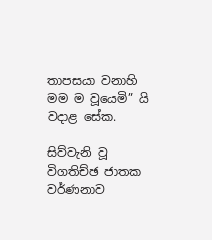තාපසයා වනාහි මම ම වූයෙමි” යි වදාළ සේක.

සිව්වැනි වූ විගතිච්ඡ ජාතක වර්ණනාව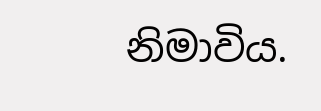නිමාවිය.